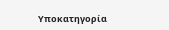Υποκατηγορία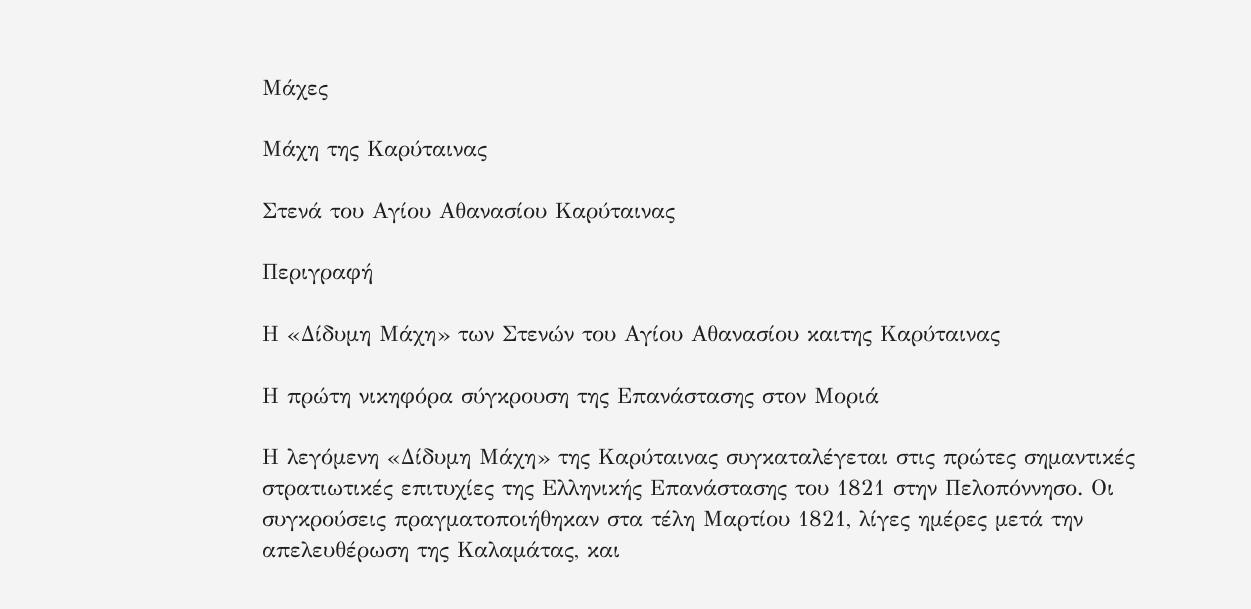Μάχες

Μάχη της Καρύταινας

Στενά του Αγίου Αθανασίου Καρύταινας

Περιγραφή

Η «Δίδυμη Μάχη» των Στενών του Αγίου Αθανασίου καιτης Καρύταινας

Η πρώτη νικηφόρα σύγκρουση της Επανάστασης στον Μοριά

Η λεγόμενη «Δίδυμη Μάχη» της Καρύταινας συγκαταλέγεται στις πρώτες σημαντικές στρατιωτικές επιτυχίες της Ελληνικής Επανάστασης του 1821 στην Πελοπόννησο. Οι συγκρούσεις πραγματοποιήθηκαν στα τέλη Μαρτίου 1821, λίγες ημέρες μετά την απελευθέρωση της Καλαμάτας, και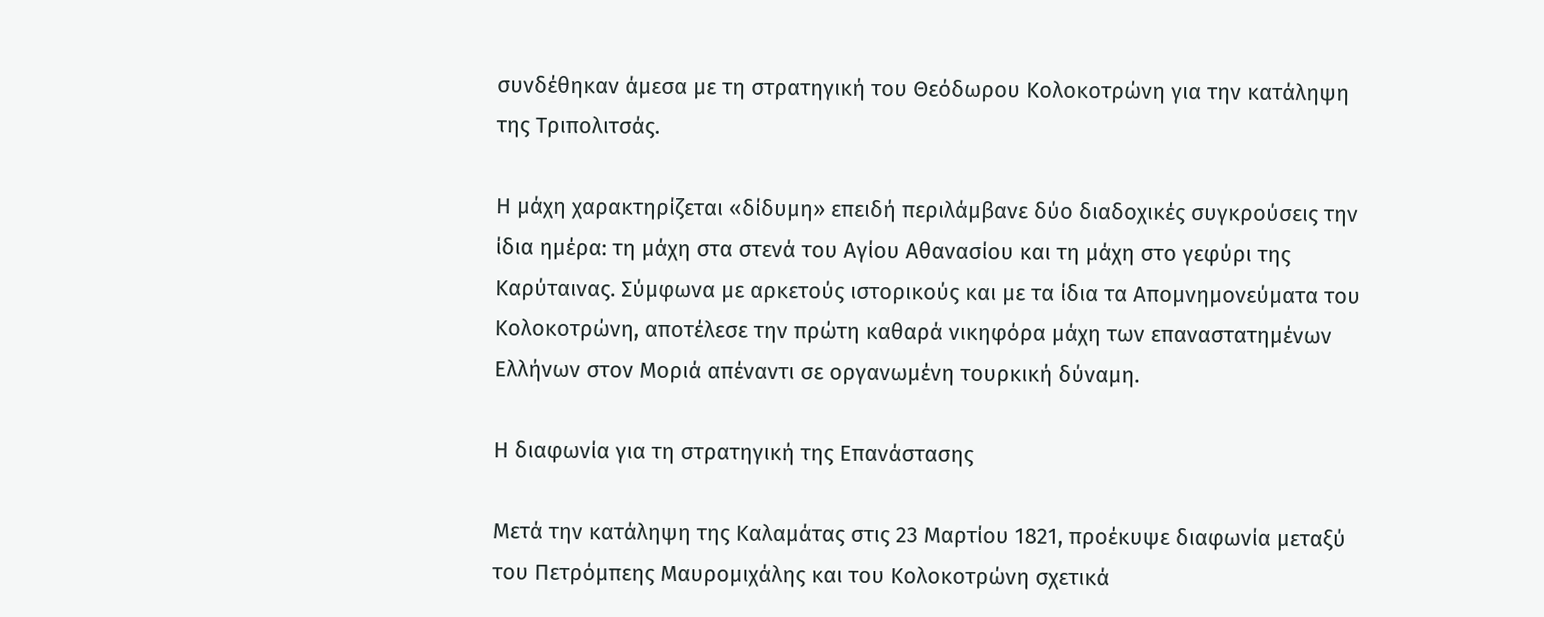συνδέθηκαν άμεσα με τη στρατηγική του Θεόδωρου Κολοκοτρώνη για την κατάληψη της Τριπολιτσάς.

Η μάχη χαρακτηρίζεται «δίδυμη» επειδή περιλάμβανε δύο διαδοχικές συγκρούσεις την ίδια ημέρα: τη μάχη στα στενά του Αγίου Αθανασίου και τη μάχη στο γεφύρι της Καρύταινας. Σύμφωνα με αρκετούς ιστορικούς και με τα ίδια τα Απομνημονεύματα του Κολοκοτρώνη, αποτέλεσε την πρώτη καθαρά νικηφόρα μάχη των επαναστατημένων Ελλήνων στον Μοριά απέναντι σε οργανωμένη τουρκική δύναμη.

Η διαφωνία για τη στρατηγική της Επανάστασης

Μετά την κατάληψη της Καλαμάτας στις 23 Μαρτίου 1821, προέκυψε διαφωνία μεταξύ του Πετρόμπεης Μαυρομιχάλης και του Κολοκοτρώνη σχετικά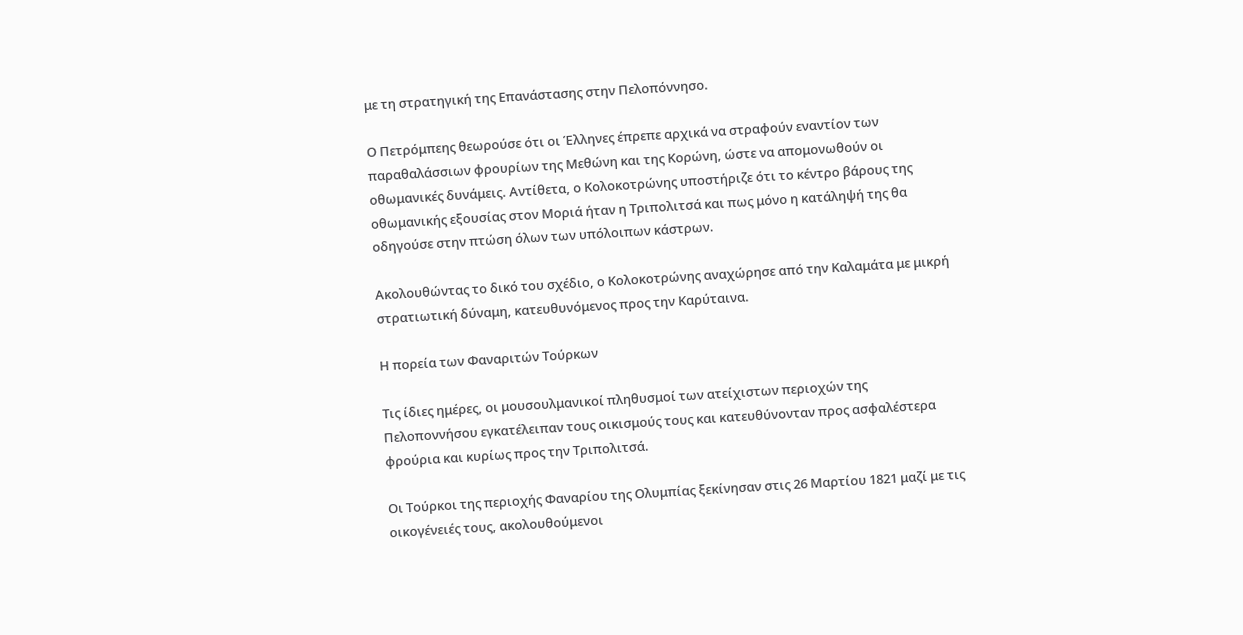με τη στρατηγική της Επανάστασης στην Πελοπόννησο.

Ο Πετρόμπεης θεωρούσε ότι οι Έλληνες έπρεπε αρχικά να στραφούν εναντίον των παραθαλάσσιων φρουρίων της Μεθώνη και της Κορώνη, ώστε να απομονωθούν οι οθωμανικές δυνάμεις. Αντίθετα, ο Κολοκοτρώνης υποστήριζε ότι το κέντρο βάρους της οθωμανικής εξουσίας στον Μοριά ήταν η Τριπολιτσά και πως μόνο η κατάληψή της θα οδηγούσε στην πτώση όλων των υπόλοιπων κάστρων.

Ακολουθώντας το δικό του σχέδιο, ο Κολοκοτρώνης αναχώρησε από την Καλαμάτα με μικρή στρατιωτική δύναμη, κατευθυνόμενος προς την Καρύταινα.

Η πορεία των Φαναριτών Τούρκων

Τις ίδιες ημέρες, οι μουσουλμανικοί πληθυσμοί των ατείχιστων περιοχών της Πελοποννήσου εγκατέλειπαν τους οικισμούς τους και κατευθύνονταν προς ασφαλέστερα φρούρια και κυρίως προς την Τριπολιτσά.

Οι Τούρκοι της περιοχής Φαναρίου της Ολυμπίας ξεκίνησαν στις 26 Μαρτίου 1821 μαζί με τις οικογένειές τους, ακολουθούμενοι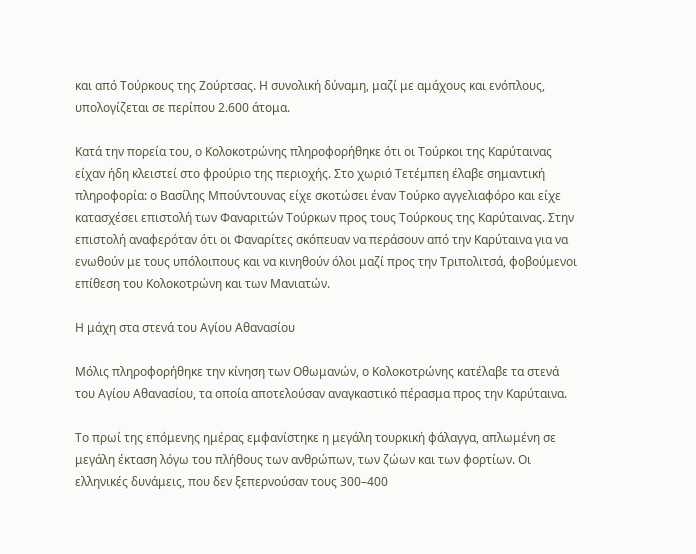και από Τούρκους της Ζούρτσας. Η συνολική δύναμη, μαζί με αμάχους και ενόπλους, υπολογίζεται σε περίπου 2.600 άτομα.

Κατά την πορεία του, ο Κολοκοτρώνης πληροφορήθηκε ότι οι Τούρκοι της Καρύταινας είχαν ήδη κλειστεί στο φρούριο της περιοχής. Στο χωριό Τετέμπεη έλαβε σημαντική πληροφορία: ο Βασίλης Μπούντουνας είχε σκοτώσει έναν Τούρκο αγγελιαφόρο και είχε κατασχέσει επιστολή των Φαναριτών Τούρκων προς τους Τούρκους της Καρύταινας. Στην επιστολή αναφερόταν ότι οι Φαναρίτες σκόπευαν να περάσουν από την Καρύταινα για να ενωθούν με τους υπόλοιπους και να κινηθούν όλοι μαζί προς την Τριπολιτσά, φοβούμενοι επίθεση του Κολοκοτρώνη και των Μανιατών.

Η μάχη στα στενά του Αγίου Αθανασίου

Μόλις πληροφορήθηκε την κίνηση των Οθωμανών, ο Κολοκοτρώνης κατέλαβε τα στενά του Αγίου Αθανασίου, τα οποία αποτελούσαν αναγκαστικό πέρασμα προς την Καρύταινα.

Το πρωί της επόμενης ημέρας εμφανίστηκε η μεγάλη τουρκική φάλαγγα, απλωμένη σε μεγάλη έκταση λόγω του πλήθους των ανθρώπων, των ζώων και των φορτίων. Οι ελληνικές δυνάμεις, που δεν ξεπερνούσαν τους 300–400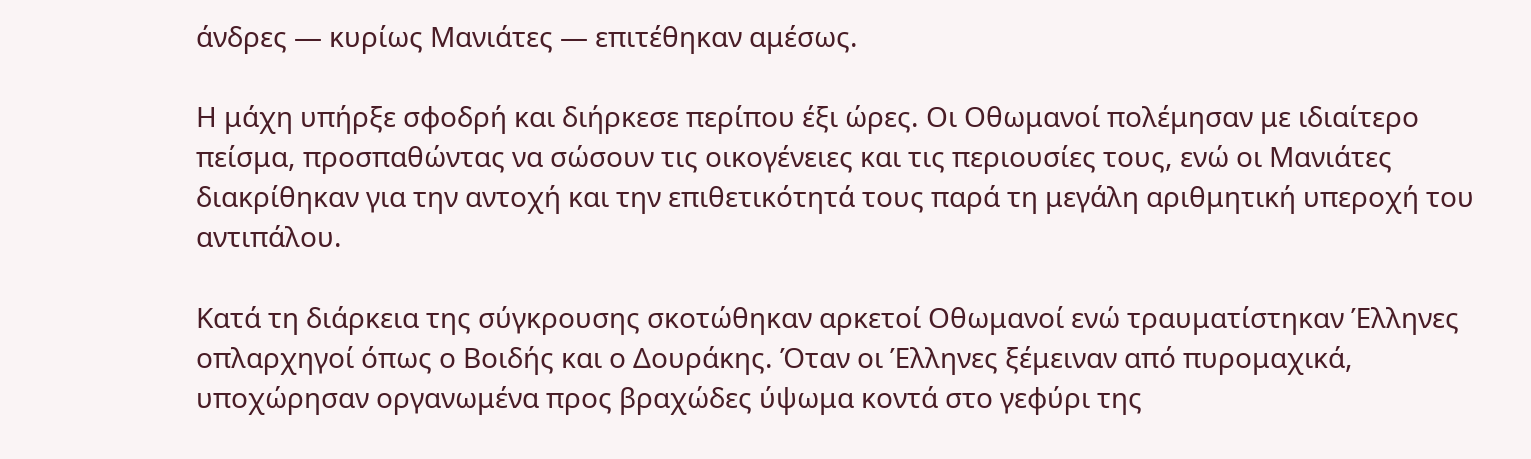άνδρες — κυρίως Μανιάτες — επιτέθηκαν αμέσως.

Η μάχη υπήρξε σφοδρή και διήρκεσε περίπου έξι ώρες. Οι Οθωμανοί πολέμησαν με ιδιαίτερο πείσμα, προσπαθώντας να σώσουν τις οικογένειες και τις περιουσίες τους, ενώ οι Μανιάτες διακρίθηκαν για την αντοχή και την επιθετικότητά τους παρά τη μεγάλη αριθμητική υπεροχή του αντιπάλου.

Κατά τη διάρκεια της σύγκρουσης σκοτώθηκαν αρκετοί Οθωμανοί ενώ τραυματίστηκαν Έλληνες οπλαρχηγοί όπως ο Βοιδής και ο Δουράκης. Όταν οι Έλληνες ξέμειναν από πυρομαχικά, υποχώρησαν οργανωμένα προς βραχώδες ύψωμα κοντά στο γεφύρι της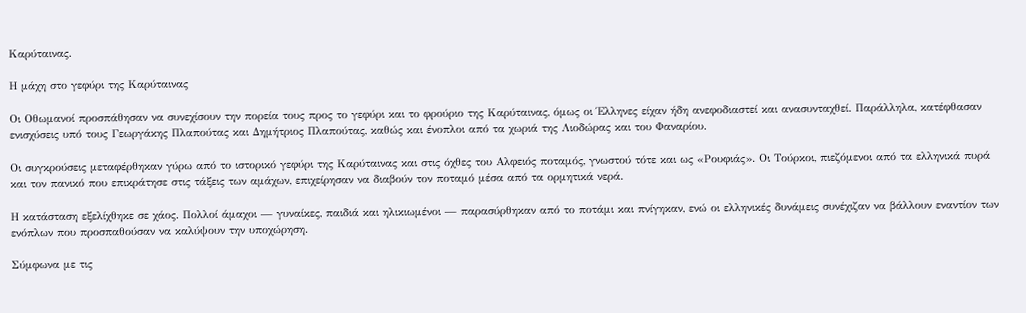Καρύταινας.

Η μάχη στο γεφύρι της Καρύταινας

Οι Οθωμανοί προσπάθησαν να συνεχίσουν την πορεία τους προς το γεφύρι και το φρούριο της Καρύταινας, όμως οι Έλληνες είχαν ήδη ανεφοδιαστεί και ανασυνταχθεί. Παράλληλα, κατέφθασαν ενισχύσεις υπό τους Γεωργάκης Πλαπούτας και Δημήτριος Πλαπούτας, καθώς και ένοπλοι από τα χωριά της Λιοδώρας και του Φαναρίου.

Οι συγκρούσεις μεταφέρθηκαν γύρω από το ιστορικό γεφύρι της Καρύταινας και στις όχθες του Αλφειός ποταμός, γνωστού τότε και ως «Ρουφιάς». Οι Τούρκοι, πιεζόμενοι από τα ελληνικά πυρά και τον πανικό που επικράτησε στις τάξεις των αμάχων, επιχείρησαν να διαβούν τον ποταμό μέσα από τα ορμητικά νερά.

Η κατάσταση εξελίχθηκε σε χάος. Πολλοί άμαχοι — γυναίκες, παιδιά και ηλικιωμένοι — παρασύρθηκαν από το ποτάμι και πνίγηκαν, ενώ οι ελληνικές δυνάμεις συνέχιζαν να βάλλουν εναντίον των ενόπλων που προσπαθούσαν να καλύψουν την υποχώρηση.

Σύμφωνα με τις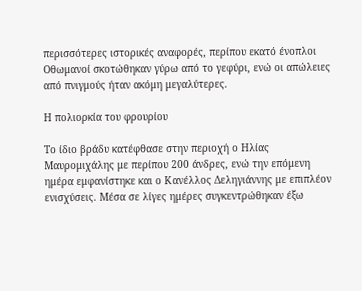περισσότερες ιστορικές αναφορές, περίπου εκατό ένοπλοι Οθωμανοί σκοτώθηκαν γύρω από το γεφύρι, ενώ οι απώλειες από πνιγμούς ήταν ακόμη μεγαλύτερες.

Η πολιορκία του φρουρίου

Το ίδιο βράδυ κατέφθασε στην περιοχή ο Ηλίας Μαυρομιχάλης με περίπου 200 άνδρες, ενώ την επόμενη ημέρα εμφανίστηκε και ο Κανέλλος Δεληγιάννης με επιπλέον ενισχύσεις. Μέσα σε λίγες ημέρες συγκεντρώθηκαν έξω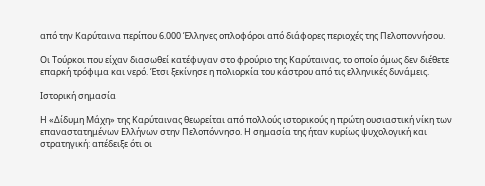από την Καρύταινα περίπου 6.000 Έλληνες οπλοφόροι από διάφορες περιοχές της Πελοποννήσου.

Οι Τούρκοι που είχαν διασωθεί κατέφυγαν στο φρούριο της Καρύταινας, το οποίο όμως δεν διέθετε επαρκή τρόφιμα και νερό. Έτσι ξεκίνησε η πολιορκία του κάστρου από τις ελληνικές δυνάμεις.

Ιστορική σημασία

Η «Δίδυμη Μάχη» της Καρύταινας θεωρείται από πολλούς ιστορικούς η πρώτη ουσιαστική νίκη των επαναστατημένων Ελλήνων στην Πελοπόννησο. Η σημασία της ήταν κυρίως ψυχολογική και στρατηγική: απέδειξε ότι οι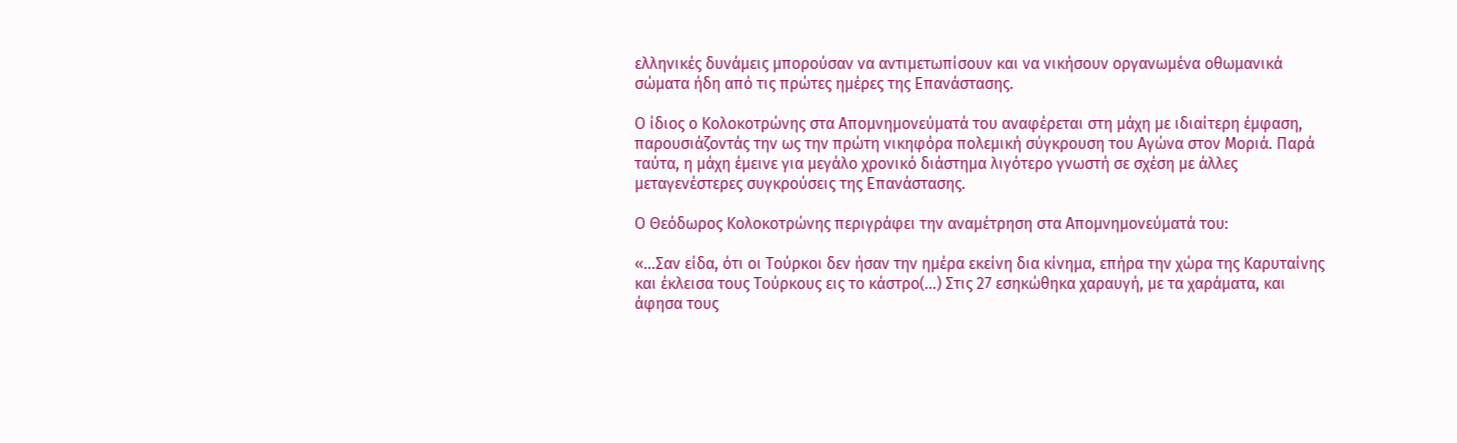ελληνικές δυνάμεις μπορούσαν να αντιμετωπίσουν και να νικήσουν οργανωμένα οθωμανικά σώματα ήδη από τις πρώτες ημέρες της Επανάστασης.

Ο ίδιος ο Κολοκοτρώνης στα Απομνημονεύματά του αναφέρεται στη μάχη με ιδιαίτερη έμφαση, παρουσιάζοντάς την ως την πρώτη νικηφόρα πολεμική σύγκρουση του Αγώνα στον Μοριά. Παρά ταύτα, η μάχη έμεινε για μεγάλο χρονικό διάστημα λιγότερο γνωστή σε σχέση με άλλες μεταγενέστερες συγκρούσεις της Επανάστασης.

Ο Θεόδωρος Κολοκοτρώνης περιγράφει την αναμέτρηση στα Απομνημονεύματά του:

«…Σαν είδα, ότι οι Τούρκοι δεν ήσαν την ημέρα εκείνη δια κίνημα, επήρα την χώρα της Καρυταίνης και έκλεισα τους Τούρκους εις το κάστρο(…) Στις 27 εσηκώθηκα χαραυγή, με τα χαράματα, και άφησα τους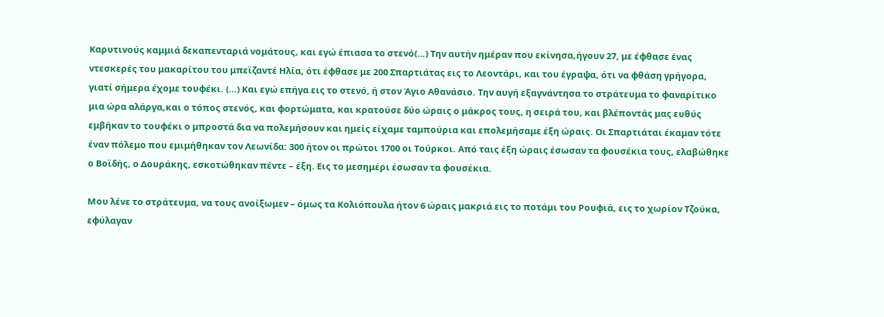Καρυτινούς καμμιά δεκαπενταριά νομάτους, και εγώ έπιασα το στενό(…) Την αυτήν ημέραν που εκίνησα,ήγουν 27, με έφθασε ένας ντεσκερές του μακαρίτου του μπεϊζαντέ Ηλία, ότι έφθασε με 200 Σπαρτιάτας εις το Λεοντάρι, και του έγραψα, ότι να φθάση γρήγορα, γιατί σήμερα έχομε τουφέκι. (…) Και εγώ επήγα εις το στενό, ή στον Άγιο Αθανάσιο. Την αυγή εξαγνάντησα το στράτευμα το φαναρίτικο μια ώρα αλάργα,και ο τόπος στενός, και φορτώματα, και κρατούσε δύο ώραις ο μάκρος τους, η σειρά του, και βλέποντάς μας ευθύς εμβήκαν το τουφέκι ο μπροστά δια να πολεμήσουν και ημείς είχαμε ταμπούρια και επολεμήσαμε έξη ώραις. Οι Σπαρτιάται έκαμαν τότε έναν πόλεμο που εμιμήθηκαν τον Λεωνίδα: 300 ήτον οι πρώτοι 1700 οι Τούρκοι. Από ταις έξη ώραις έσωσαν τα φουσέκια τους, ελαβώθηκε ο Βοϊδής, ο Δουράκης, εσκοτώθηκαν πέντε – έξη. Εις το μεσημέρι έσωσαν τα φουσέκια.

Μου λένε το στράτευμα, να τους ανοίξωμεν – όμως τα Κολιόπουλα ήτον 6 ώραις μακριά εις το ποτάμι του Ρουφιά, εις το χωρίον Τζούκα, εφύλαγαν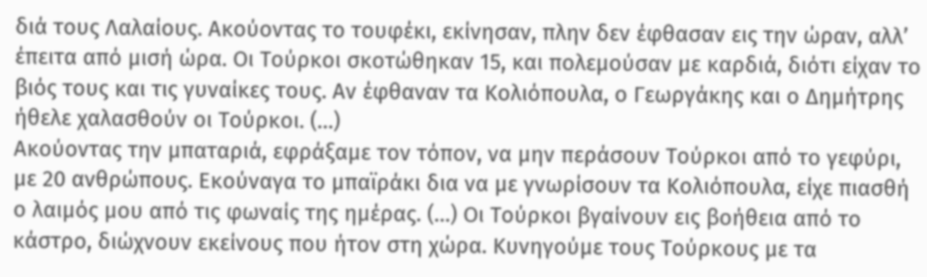διά τους Λαλαίους. Ακούοντας το τουφέκι, εκίνησαν, πλην δεν έφθασαν εις την ώραν, αλλ’ έπειτα από μισή ώρα. Οι Τούρκοι σκοτώθηκαν 15, και πολεμούσαν με καρδιά, διότι είχαν το βιός τους και τις γυναίκες τους. Αν έφθαναν τα Κολιόπουλα, ο Γεωργάκης και ο Δημήτρης ήθελε χαλασθούν οι Τούρκοι. (…)
Ακούοντας την μπαταριά, εφράξαμε τον τόπον, να μην περάσουν Τούρκοι από το γεφύρι, με 20 ανθρώπους. Εκούναγα το μπαϊράκι δια να με γνωρίσουν τα Κολιόπουλα, είχε πιασθή ο λαιμός μου από τις φωναίς της ημέρας. (…) Οι Τούρκοι βγαίνουν εις βοήθεια από το κάστρο, διώχνουν εκείνους που ήτον στη χώρα. Κυνηγούμε τους Τούρκους με τα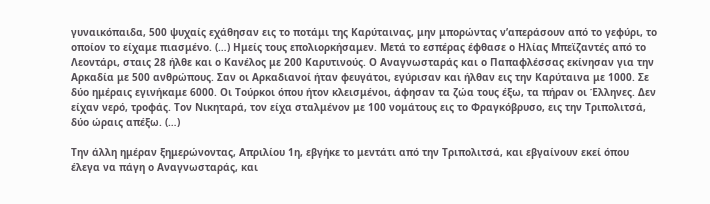γυναικόπαιδα, 500 ψυχαίς εχάθησαν εις το ποτάμι της Καρύταινας, μην μπορώντας ν’απεράσουν από το γεφύρι, το οποίον το είχαμε πιασμένο. (…) Ημείς τους επολιορκήσαμεν. Μετά το εσπέρας έφθασε ο Ηλίας Μπεϊζαντές από το Λεοντάρι, σταις 28 ήλθε και ο Κανέλος με 200 Καρυτινούς. Ο Αναγνωσταράς και ο Παπαφλέσσας εκίνησαν για την Αρκαδία με 500 ανθρώπους. Σαν οι Αρκαδιανοί ήταν φευγάτοι, εγύρισαν και ήλθαν εις την Καρύταινα με 1000. Σε δύο ημέραις εγινήκαμε 6000. Οι Τούρκοι όπου ήτον κλεισμένοι, άφησαν τα ζώα τους έξω, τα πήραν οι Έλληνες. Δεν είχαν νερό, τροφάς. Τον Νικηταρά, τον είχα σταλμένον με 100 νομάτους εις το Φραγκόβρυσο, εις την Τριπολιτσά, δύο ώραις απέξω. (…)

Την άλλη ημέραν ξημερώνοντας, Απριλίου 1η, εβγήκε το μεντάτι από την Τριπολιτσά, και εβγαίνουν εκεί όπου έλεγα να πάγη ο Αναγνωσταράς, και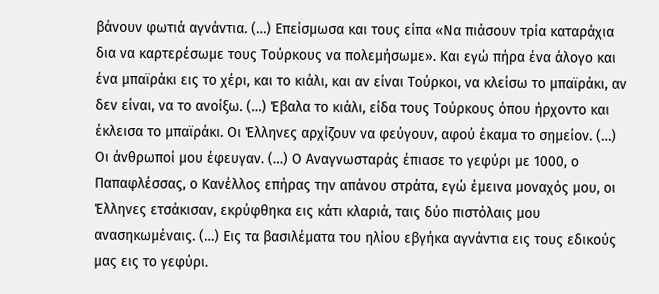βάνουν φωτιά αγνάντια. (…) Επείσμωσα και τους είπα «Να πιάσουν τρία καταράχια δια να καρτερέσωμε τους Τούρκους να πολεμήσωμε». Και εγώ πήρα ένα άλογο και ένα μπαϊράκι εις το χέρι, και το κιάλι, και αν είναι Τούρκοι, να κλείσω το μπαϊράκι, αν δεν είναι, να το ανοίξω. (…) Έβαλα το κιάλι, είδα τους Τούρκους όπου ήρχοντο και έκλεισα το μπαϊράκι. Οι Έλληνες αρχίζουν να φεύγουν, αφού έκαμα το σημείον. (…) Οι άνθρωποί μου έφευγαν. (…) Ο Αναγνωσταράς έπιασε το γεφύρι με 1000, ο Παπαφλέσσας, ο Κανέλλος επήρας την απάνου στράτα, εγώ έμεινα μοναχός μου, οι Έλληνες ετσάκισαν, εκρύφθηκα εις κάτι κλαριά, ταις δύο πιστόλαις μου ανασηκωμέναις. (…) Εις τα βασιλέματα του ηλίου εβγήκα αγνάντια εις τους εδικούς μας εις το γεφύρι.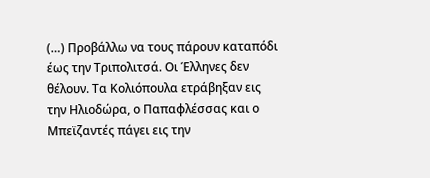(…) Προβάλλω να τους πάρουν καταπόδι έως την Τριπολιτσά. Οι Έλληνες δεν θέλουν. Τα Κολιόπουλα ετράβηξαν εις την Ηλιοδώρα, ο Παπαφλέσσας και ο Μπεϊζαντές πάγει εις την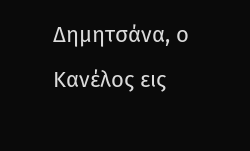Δημητσάνα, ο Κανέλος εις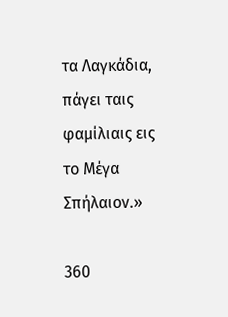τα Λαγκάδια, πάγει ταις φαμίλιαις εις το Μέγα Σπήλαιον.»

360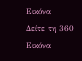Εικόνα
Δείτε τη 360 Εικόνα